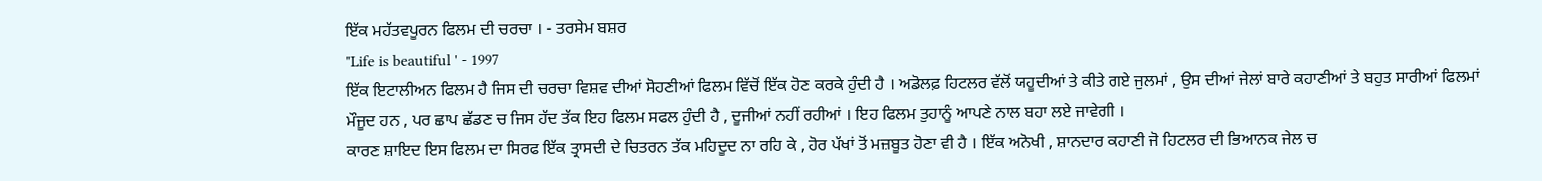ਇੱਕ ਮਹੱਤਵਪੂਰਨ ਫਿਲਮ ਦੀ ਚਰਚਾ । - ਤਰਸੇਮ ਬਸ਼ਰ
"Life is beautiful ' - 1997
ਇੱਕ ਇਟਾਲੀਅਨ ਫਿਲਮ ਹੈ ਜਿਸ ਦੀ ਚਰਚਾ ਵਿਸ਼ਵ ਦੀਆਂ ਸੋਹਣੀਆਂ ਫਿਲਮ ਵਿੱਚੋਂ ਇੱਕ ਹੋਣ ਕਰਕੇ ਹੁੰਦੀ ਹੈ । ਅਡੋਲਫ਼ ਹਿਟਲਰ ਵੱਲੋਂ ਯਹੂਦੀਆਂ ਤੇ ਕੀਤੇ ਗਏ ਜੁਲਮਾਂ , ਉਸ ਦੀਆਂ ਜੇਲਾਂ ਬਾਰੇ ਕਹਾਣੀਆਂ ਤੇ ਬਹੁਤ ਸਾਰੀਆਂ ਫਿਲਮਾਂ ਮੌਜੂਦ ਹਨ , ਪਰ ਛਾਪ ਛੱਡਣ ਚ ਜਿਸ ਹੱਦ ਤੱਕ ਇਹ ਫਿਲਮ ਸਫਲ ਹੁੰਦੀ ਹੈ , ਦੂਜੀਆਂ ਨਹੀਂ ਰਹੀਆਂ । ਇਹ ਫਿਲਮ ਤੁਹਾਨੂੰ ਆਪਣੇ ਨਾਲ ਬਹਾ ਲਏ ਜਾਵੇਗੀ ।
ਕਾਰਣ ਸ਼ਾਇਦ ਇਸ ਫਿਲਮ ਦਾ ਸਿਰਫ ਇੱਕ ਤ੍ਰਾਸਦੀ ਦੇ ਚਿਤਰਨ ਤੱਕ ਮਹਿਦੂਦ ਨਾ ਰਹਿ ਕੇ , ਹੋਰ ਪੱਖਾਂ ਤੋਂ ਮਜ਼ਬੂਤ ਹੋਣਾ ਵੀ ਹੈ । ਇੱਕ ਅਨੋਖੀ , ਸ਼ਾਨਦਾਰ ਕਹਾਣੀ ਜੋ ਹਿਟਲਰ ਦੀ ਭਿਆਨਕ ਜੇਲ ਚ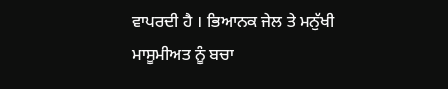ਵਾਪਰਦੀ ਹੈ । ਭਿਆਨਕ ਜੇਲ ਤੇ ਮਨੁੱਖੀ ਮਾਸੂਮੀਅਤ ਨੂੰ ਬਚਾ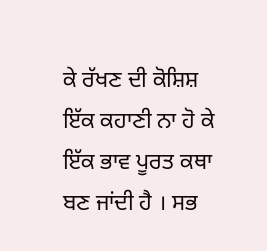ਕੇ ਰੱਖਣ ਦੀ ਕੋਸ਼ਿਸ਼ ਇੱਕ ਕਹਾਣੀ ਨਾ ਹੋ ਕੇ ਇੱਕ ਭਾਵ ਪੂਰਤ ਕਥਾ ਬਣ ਜਾਂਦੀ ਹੈ । ਸਭ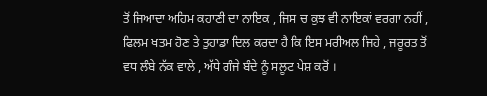ਤੋਂ ਜਿਆਦਾ ਅਹਿਮ ਕਹਾਣੀ ਦਾ ਨਾਇਕ , ਜਿਸ ਚ ਕੁਝ ਵੀ ਨਾਇਕਾਂ ਵਰਗਾ ਨਹੀਂ , ਫਿਲਮ ਖਤਮ ਹੋਣ ਤੇ ਤੁਹਾਡਾ ਦਿਲ ਕਰਦਾ ਹੈ ਕਿ ਇਸ ਮਰੀਅਲ ਜਿਹੇ , ਜਰੂਰਤ ਤੋਂ ਵਧ ਲੰਬੇ ਨੱਕ ਵਾਲੇ , ਅੱਧੇ ਗੰਜੇ ਬੰਦੇ ਨੂੰ ਸਲੂਟ ਪੇਸ਼ ਕਰੋਂ ।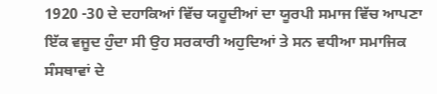1920 -30 ਦੇ ਦਹਾਕਿਆਂ ਵਿੱਚ ਯਹੂਦੀਆਂ ਦਾ ਯੂਰਪੀ ਸਮਾਜ ਵਿੱਚ ਆਪਣਾ ਇੱਕ ਵਜੂਦ ਹੁੰਦਾ ਸੀ ਉਹ ਸਰਕਾਰੀ ਅਹੁਦਿਆਂ ਤੇ ਸਨ ਵਧੀਆ ਸਮਾਜਿਕ ਸੰਸਥਾਵਾਂ ਦੇ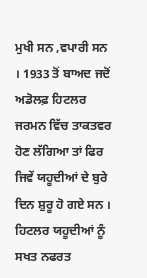ਮੁਖੀ ਸਨ ,ਵਪਾਰੀ ਸਨ । 1933 ਤੋਂ ਬਾਅਦ ਜਦੋਂ ਅਡੋਲਫ਼ ਹਿਟਲਰ ਜਰਮਨ ਵਿੱਚ ਤਾਕਤਵਰ ਹੋਣ ਲੱਗਿਆ ਤਾਂ ਫਿਰ ਜਿਵੇਂ ਯਹੂਦੀਆਂ ਦੇ ਬੁਰੇ ਦਿਨ ਸ਼ੁਰੂ ਹੋ ਗਏ ਸਨ । ਹਿਟਲਰ ਯਹੂਦੀਆਂ ਨੂੰ ਸਖਤ ਨਫਰਤ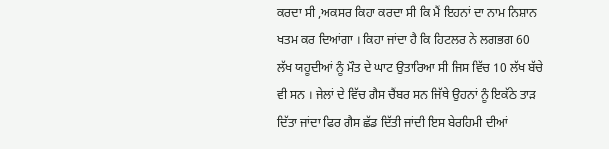ਕਰਦਾ ਸੀ ,ਅਕਸਰ ਕਿਹਾ ਕਰਦਾ ਸੀ ਕਿ ਮੈਂ ਇਹਨਾਂ ਦਾ ਨਾਮ ਨਿਸ਼ਾਨ ਖਤਮ ਕਰ ਦਿਆਂਗਾ । ਕਿਹਾ ਜਾਂਦਾ ਹੈ ਕਿ ਹਿਟਲਰ ਨੇ ਲਗਭਗ 60 ਲੱਖ ਯਹੂਦੀਆਂ ਨੂੰ ਮੌਤ ਦੇ ਘਾਟ ਉਤਾਰਿਆ ਸੀ ਜਿਸ ਵਿੱਚ 10 ਲੱਖ ਬੱਚੇ ਵੀ ਸਨ । ਜੇਲਾਂ ਦੇ ਵਿੱਚ ਗੈਸ ਚੈਂਬਰ ਸਨ ਜਿੱਥੇ ਉਹਨਾਂ ਨੂੰ ਇਕੱਠੇ ਤਾੜ ਦਿੱਤਾ ਜਾਂਦਾ ਫਿਰ ਗੈਸ ਛੱਡ ਦਿੱਤੀ ਜਾਂਦੀ ਇਸ ਬੇਰਹਿਮੀ ਦੀਆਂ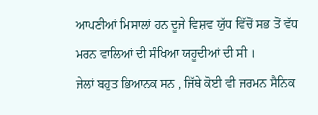ਆਪਣੀਆਂ ਮਿਸਾਲਾਂ ਹਨ ਦੂਜੇ ਵਿਸ਼ਵ ਯੁੱਧ ਵਿੱਚੋਂ ਸਭ ਤੋਂ ਵੱਧ ਮਰਨ ਵਾਲਿਆਂ ਦੀ ਸੰਖਿਆ ਯਹੂਦੀਆਂ ਦੀ ਸੀ ।
ਜੇਲਾਂ ਬਹੁਤ ਭਿਆਨਕ ਸਨ , ਜਿੱਥੇ ਕੋਈ ਵੀ ਜਰਮਨ ਸੈਨਿਕ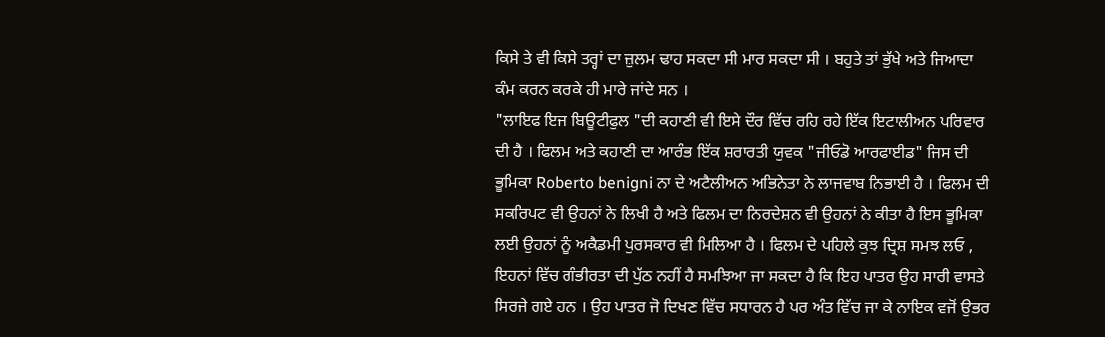ਕਿਸੇ ਤੇ ਵੀ ਕਿਸੇ ਤਰ੍ਹਾਂ ਦਾ ਜ਼ੁਲਮ ਢਾਹ ਸਕਦਾ ਸੀ ਮਾਰ ਸਕਦਾ ਸੀ । ਬਹੁਤੇ ਤਾਂ ਭੁੱਖੇ ਅਤੇ ਜਿਆਦਾ ਕੰਮ ਕਰਨ ਕਰਕੇ ਹੀ ਮਾਰੇ ਜਾਂਦੇ ਸਨ ।
"ਲਾਇਫ ਇਜ ਬਿਊਟੀਫੁਲ "ਦੀ ਕਹਾਣੀ ਵੀ ਇਸੇ ਦੌਰ ਵਿੱਚ ਰਹਿ ਰਹੇ ਇੱਕ ਇਟਾਲੀਅਨ ਪਰਿਵਾਰ ਦੀ ਹੈ । ਫਿਲਮ ਅਤੇ ਕਹਾਣੀ ਦਾ ਆਰੰਭ ਇੱਕ ਸ਼ਰਾਰਤੀ ਯੁਵਕ "ਜੀਓਡੋ ਆਰਫਾਈਡ" ਜਿਸ ਦੀ ਭੂਮਿਕਾ Roberto benigni ਨਾ ਦੇ ਅਟੈਲੀਅਨ ਅਭਿਨੇਤਾ ਨੇ ਲਾਜਵਾਬ ਨਿਭਾਈ ਹੈ । ਫਿਲਮ ਦੀ ਸਕਰਿਪਟ ਵੀ ਉਹਨਾਂ ਨੇ ਲਿਖੀ ਹੈ ਅਤੇ ਫਿਲਮ ਦਾ ਨਿਰਦੇਸ਼ਨ ਵੀ ਉਹਨਾਂ ਨੇ ਕੀਤਾ ਹੈ ਇਸ ਭੂਮਿਕਾ ਲਈ ਉਹਨਾਂ ਨੂੰ ਅਕੈਡਮੀ ਪੁਰਸਕਾਰ ਵੀ ਮਿਲਿਆ ਹੈ । ਫਿਲਮ ਦੇ ਪਹਿਲੇ ਕੁਝ ਦ੍ਰਿਸ਼ ਸਮਝ ਲਓ , ਇਹਨਾਂ ਵਿੱਚ ਗੰਭੀਰਤਾ ਦੀ ਪੁੱਠ ਨਹੀਂ ਹੈ ਸਮਝਿਆ ਜਾ ਸਕਦਾ ਹੈ ਕਿ ਇਹ ਪਾਤਰ ਉਹ ਸਾਰੀ ਵਾਸਤੇ ਸਿਰਜੇ ਗਏ ਹਨ । ਉਹ ਪਾਤਰ ਜੋ ਦਿਖਣ ਵਿੱਚ ਸਧਾਰਨ ਹੈ ਪਰ ਅੰਤ ਵਿੱਚ ਜਾ ਕੇ ਨਾਇਕ ਵਜੋਂ ਉਭਰ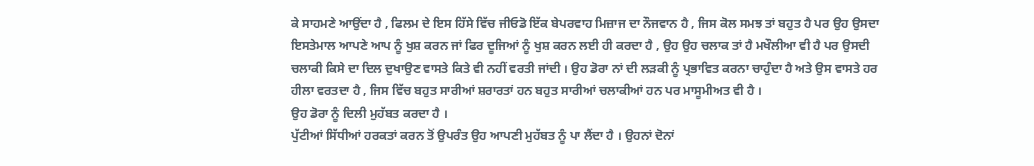ਕੇ ਸਾਹਮਣੇ ਆਉਂਦਾ ਹੈ , ਫਿਲਮ ਦੇ ਇਸ ਹਿੱਸੇ ਵਿੱਚ ਜੀਓਡੋ ਇੱਕ ਬੇਪਰਵਾਹ ਮਿਜ਼ਾਜ ਦਾ ਨੌਜਵਾਨ ਹੈ , ਜਿਸ ਕੋਲ ਸਮਝ ਤਾਂ ਬਹੁਤ ਹੈ ਪਰ ਉਹ ਉਸਦਾ ਇਸਤੇਮਾਲ ਆਪਣੇ ਆਪ ਨੂੰ ਖੁਸ਼ ਕਰਨ ਜਾਂ ਫਿਰ ਦੂਜਿਆਂ ਨੂੰ ਖੁਸ਼ ਕਰਨ ਲਈ ਹੀ ਕਰਦਾ ਹੈ , ਉਹ ਉਹ ਚਲਾਕ ਤਾਂ ਹੈ ਮਖੌਲੀਆ ਵੀ ਹੈ ਪਰ ਉਸਦੀ ਚਲਾਕੀ ਕਿਸੇ ਦਾ ਦਿਲ ਦੁਖਾਉਣ ਵਾਸਤੇ ਕਿਤੇ ਵੀ ਨਹੀਂ ਵਰਤੀ ਜਾਂਦੀ । ਉਹ ਡੋਰਾ ਨਾਂ ਦੀ ਲੜਕੀ ਨੂੰ ਪ੍ਰਭਾਵਿਤ ਕਰਨਾ ਚਾਹੁੰਦਾ ਹੈ ਅਤੇ ਉਸ ਵਾਸਤੇ ਹਰ ਹੀਲਾ ਵਰਤਦਾ ਹੈ , ਜਿਸ ਵਿੱਚ ਬਹੁਤ ਸਾਰੀਆਂ ਸ਼ਰਾਰਤਾਂ ਹਨ ਬਹੁਤ ਸਾਰੀਆਂ ਚਲਾਕੀਆਂ ਹਨ ਪਰ ਮਾਸੂਮੀਅਤ ਵੀ ਹੈ ।
ਉਹ ਡੋਰਾ ਨੂੰ ਦਿਲੀ ਮੁਹੱਬਤ ਕਰਦਾ ਹੈ ।
ਪੁੱਟੀਆਂ ਸਿੱਧੀਆਂ ਹਰਕਤਾਂ ਕਰਨ ਤੋਂ ਉਪਰੰਤ ਉਹ ਆਪਣੀ ਮੁਹੱਬਤ ਨੂੰ ਪਾ ਲੈਂਦਾ ਹੈ । ਉਹਨਾਂ ਦੋਨਾਂ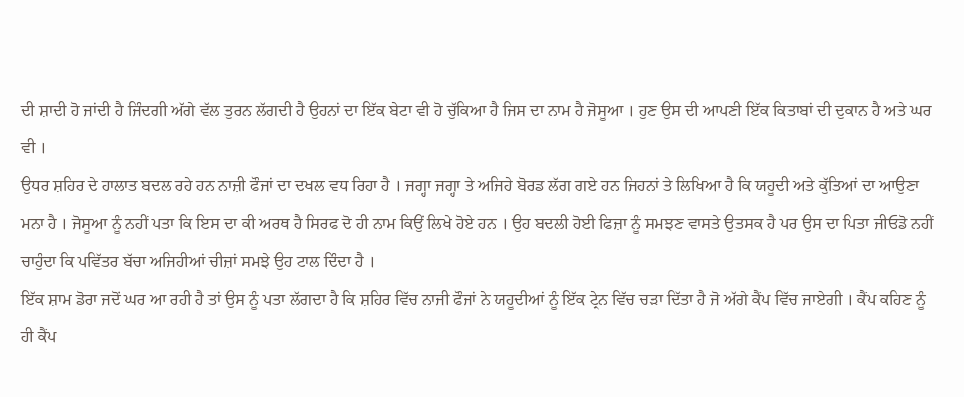ਦੀ ਸ਼ਾਦੀ ਹੋ ਜਾਂਦੀ ਹੈ ਜਿੰਦਗੀ ਅੱਗੇ ਵੱਲ ਤੁਰਨ ਲੱਗਦੀ ਹੈ ਉਹਨਾਂ ਦਾ ਇੱਕ ਬੇਟਾ ਵੀ ਹੋ ਚੁੱਕਿਆ ਹੈ ਜਿਸ ਦਾ ਨਾਮ ਹੈ ਜੋਸੂਆ । ਹੁਣ ਉਸ ਦੀ ਆਪਣੀ ਇੱਕ ਕਿਤਾਬਾਂ ਦੀ ਦੁਕਾਨ ਹੈ ਅਤੇ ਘਰ ਵੀ ।
ਉਧਰ ਸ਼ਹਿਰ ਦੇ ਹਾਲਾਤ ਬਦਲ ਰਹੇ ਹਨ ਨਾਜ਼ੀ ਫੌਜਾਂ ਦਾ ਦਖਲ ਵਧ ਰਿਹਾ ਹੈ । ਜਗ੍ਹਾ ਜਗ੍ਹਾ ਤੇ ਅਜਿਹੇ ਬੋਰਡ ਲੱਗ ਗਏ ਹਨ ਜਿਹਨਾਂ ਤੇ ਲਿਖਿਆ ਹੈ ਕਿ ਯਹੂਦੀ ਅਤੇ ਕੁੱਤਿਆਂ ਦਾ ਆਉਣਾ ਮਨਾ ਹੈ । ਜੋਸੂਆ ਨੂੰ ਨਹੀਂ ਪਤਾ ਕਿ ਇਸ ਦਾ ਕੀ ਅਰਥ ਹੈ ਸਿਰਫ ਦੋ ਹੀ ਨਾਮ ਕਿਉਂ ਲਿਖੇ ਹੋਏ ਹਨ । ਉਹ ਬਦਲੀ ਹੋਈ ਫਿਜ਼ਾ ਨੂੰ ਸਮਝਣ ਵਾਸਤੇ ਉਤਸਕ ਹੈ ਪਰ ਉਸ ਦਾ ਪਿਤਾ ਜੀਓਡੋ ਨਹੀਂ ਚਾਹੁੰਦਾ ਕਿ ਪਵਿੱਤਰ ਬੱਚਾ ਅਜਿਹੀਆਂ ਚੀਜ਼ਾਂ ਸਮਝੇ ਉਹ ਟਾਲ ਦਿੰਦਾ ਹੈ ।
ਇੱਕ ਸ਼ਾਮ ਡੋਰਾ ਜਦੋਂ ਘਰ ਆ ਰਹੀ ਹੈ ਤਾਂ ਉਸ ਨੂੰ ਪਤਾ ਲੱਗਦਾ ਹੈ ਕਿ ਸ਼ਹਿਰ ਵਿੱਚ ਨਾਜੀ ਫੌਜਾਂ ਨੇ ਯਹੂਦੀਆਂ ਨੂੰ ਇੱਕ ਟ੍ਰੇਨ ਵਿੱਚ ਚੜਾ ਦਿੱਤਾ ਹੈ ਜੋ ਅੱਗੇ ਕੈਂਪ ਵਿੱਚ ਜਾਏਗੀ । ਕੈਂਪ ਕਹਿਣ ਨੂੰ ਹੀ ਕੈਂਪ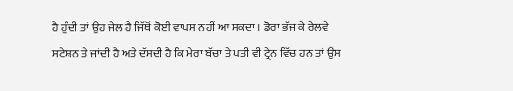ਹੈ ਹੁੰਦੀ ਤਾਂ ਉਹ ਜੇਲ ਹੈ ਜਿੱਥੋਂ ਕੋਈ ਵਾਪਸ ਨਹੀਂ ਆ ਸਕਦਾ । ਡੋਰਾ ਭੱਜ ਕੇ ਰੇਲਵੇ ਸਟੇਸ਼ਨ ਤੇ ਜਾਂਦੀ ਹੈ ਅਤੇ ਦੱਸਦੀ ਹੈ ਕਿ ਮੇਰਾ ਬੱਚਾ ਤੇ ਪਤੀ ਵੀ ਟ੍ਰੇਨ ਵਿੱਚ ਹਨ ਤਾਂ ਉਸ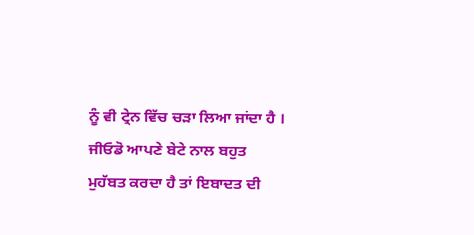ਨੂੰ ਵੀ ਟ੍ਰੇਨ ਵਿੱਚ ਚੜਾ ਲਿਆ ਜਾਂਦਾ ਹੈ ।
ਜੀਓਡੋ ਆਪਣੇ ਬੇਟੇ ਨਾਲ ਬਹੁਤ ਮੁਹੱਬਤ ਕਰਦਾ ਹੈ ਤਾਂ ਇਬਾਦਤ ਦੀ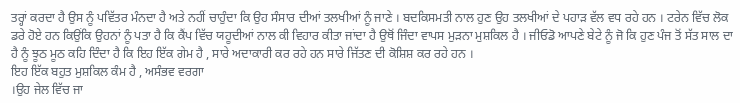ਤਰ੍ਹਾਂ ਕਰਦਾ ਹੈ ਉਸ ਨੂੰ ਪਵਿੱਤਰ ਮੰਨਦਾ ਹੈ ਅਤੇ ਨਹੀਂ ਚਾਹੁੰਦਾ ਕਿ ਉਹ ਸੰਸਾਰ ਦੀਆਂ ਤਲਖੀਆਂ ਨੂੰ ਜਾਣੇ । ਬਦਕਿਸਮਤੀ ਨਾਲ ਹੁਣ ਉਹ ਤਲਖੀਆਂ ਦੇ ਪਹਾੜ ਵੱਲ ਵਧ ਰਹੇ ਹਨ । ਟਰੇਨ ਵਿੱਚ ਲੋਕ ਡਰੇ ਹੋਏ ਹਨ ਕਿਉਂਕਿ ਉਹਨਾਂ ਨੂੰ ਪਤਾ ਹੈ ਕਿ ਕੈਂਪ ਵਿੱਚ ਯਹੂਦੀਆਂ ਨਾਲ ਕੀ ਵਿਹਾਰ ਕੀਤਾ ਜਾਂਦਾ ਹੈ ਉਥੋਂ ਜਿੰਦਾ ਵਾਪਸ ਮੁੜਨਾ ਮੁਸ਼ਕਿਲ ਹੈ । ਜੀਓਡੋ ਆਪਣੇ ਬੇਟੇ ਨੂੰ ਜੋ ਕਿ ਹੁਣ ਪੰਜ ਤੋਂ ਸੱਤ ਸਾਲ ਦਾ ਹੈ ਨੂੰ ਝੂਠ ਮੂਠ ਕਹਿ ਦਿੰਦਾ ਹੈ ਕਿ ਇਹ ਇੱਕ ਗੇਮ ਹੈ , ਸਾਰੇ ਅਦਾਕਾਰੀ ਕਰ ਰਹੇ ਹਨ ਸਾਰੇ ਜਿੱਤਣ ਦੀ ਕੋਸ਼ਿਸ਼ ਕਰ ਰਹੇ ਹਨ ।
ਇਹ ਇੱਕ ਬਹੁਤ ਮੁਸ਼ਕਿਲ ਕੰਮ ਹੈ , ਅਸੰਭਵ ਵਰਗਾ
।ਉਹ ਜੇਲ ਵਿੱਚ ਜਾ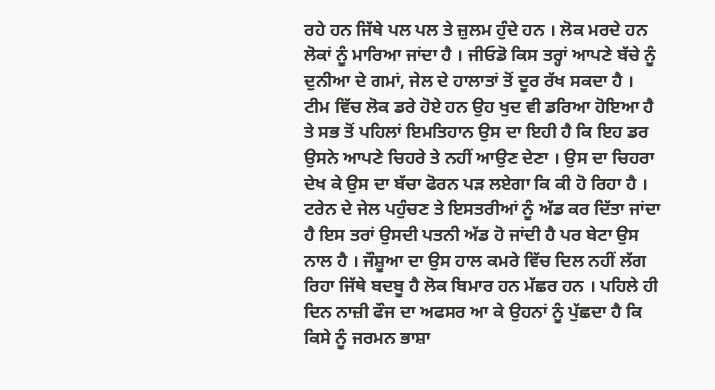ਰਹੇ ਹਨ ਜਿੱਥੇ ਪਲ ਪਲ ਤੇ ਜ਼ੁਲਮ ਹੁੰਦੇ ਹਨ । ਲੋਕ ਮਰਦੇ ਹਨ ਲੋਕਾਂ ਨੂੰ ਮਾਰਿਆ ਜਾਂਦਾ ਹੈ । ਜੀਓਡੋ ਕਿਸ ਤਰ੍ਹਾਂ ਆਪਣੇ ਬੱਚੇ ਨੂੰ ਦੁਨੀਆ ਦੇ ਗਮਾਂ, ਜੇਲ ਦੇ ਹਾਲਾਤਾਂ ਤੋਂ ਦੂਰ ਰੱਖ ਸਕਦਾ ਹੈ ।
ਟੀਮ ਵਿੱਚ ਲੋਕ ਡਰੇ ਹੋਏ ਹਨ ਉਹ ਖੁਦ ਵੀ ਡਰਿਆ ਹੋਇਆ ਹੈ ਤੇ ਸਭ ਤੋਂ ਪਹਿਲਾਂ ਇਮਤਿਹਾਨ ਉਸ ਦਾ ਇਹੀ ਹੈ ਕਿ ਇਹ ਡਰ ਉਸਨੇ ਆਪਣੇ ਚਿਹਰੇ ਤੇ ਨਹੀਂ ਆਉਣ ਦੇਣਾ । ਉਸ ਦਾ ਚਿਹਰਾ ਦੇਖ ਕੇ ਉਸ ਦਾ ਬੱਚਾ ਫੋਰਨ ਪੜ ਲਏਗਾ ਕਿ ਕੀ ਹੋ ਰਿਹਾ ਹੈ ।
ਟਰੇਨ ਦੇ ਜੇਲ ਪਹੁੰਚਣ ਤੇ ਇਸਤਰੀਆਂ ਨੂੰ ਅੱਡ ਕਰ ਦਿੱਤਾ ਜਾਂਦਾ ਹੈ ਇਸ ਤਰਾਂ ਉਸਦੀ ਪਤਨੀ ਅੱਡ ਹੋ ਜਾਂਦੀ ਹੈ ਪਰ ਬੇਟਾ ਉਸ ਨਾਲ ਹੈ । ਜੌਸ਼ੂਆ ਦਾ ਉਸ ਹਾਲ ਕਮਰੇ ਵਿੱਚ ਦਿਲ ਨਹੀਂ ਲੱਗ ਰਿਹਾ ਜਿੱਥੇ ਬਦਬੂ ਹੈ ਲੋਕ ਬਿਮਾਰ ਹਨ ਮੱਛਰ ਹਨ । ਪਹਿਲੇ ਹੀ ਦਿਨ ਨਾਜ਼ੀ ਫੌਜ ਦਾ ਅਫਸਰ ਆ ਕੇ ਉਹਨਾਂ ਨੂੰ ਪੁੱਛਦਾ ਹੈ ਕਿ ਕਿਸੇ ਨੂੰ ਜਰਮਨ ਭਾਸ਼ਾ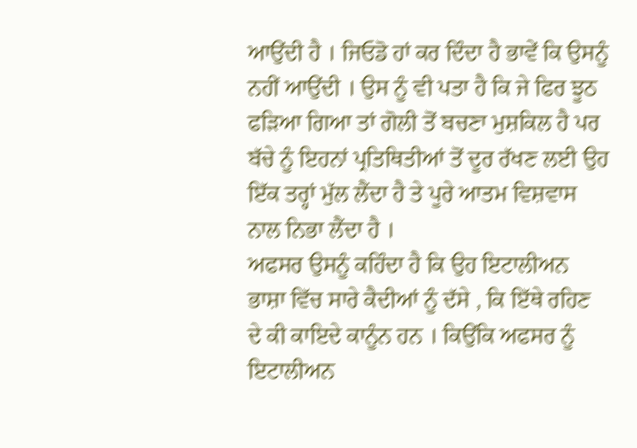ਆਉਂਦੀ ਹੈ । ਜਿਓਡੋ ਹਾਂ ਕਰ ਦਿੰਦਾ ਹੈ ਭਾਵੇਂ ਕਿ ਉਸਨੂੰ ਨਹੀਂ ਆਉਂਦੀ । ਉਸ ਨੂੰ ਵੀ ਪਤਾ ਹੈ ਕਿ ਜੇ ਫਿਰ ਝੂਠ ਫੜਿਆ ਗਿਆ ਤਾਂ ਗੋਲੀ ਤੋਂ ਬਚਣਾ ਮੁਸ਼ਕਿਲ ਹੈ ਪਰ ਬੱਚੇ ਨੂੰ ਇਹਨਾਂ ਪ੍ਰਤਿਥਿਤੀਆਂ ਤੋਂ ਦੂਰ ਰੱਖਣ ਲਈ ਉਹ ਇੱਕ ਤਰ੍ਹਾਂ ਮੁੱਲ ਲੈਂਦਾ ਹੈ ਤੇ ਪੂਰੇ ਆਤਮ ਵਿਸ਼ਵਾਸ ਨਾਲ ਨਿਭਾ ਲੈਂਦਾ ਹੈ ।
ਅਫਸਰ ਉਸਨੂੰ ਕਹਿੰਦਾ ਹੈ ਕਿ ਉਹ ਇਟਾਲੀਅਨ ਭਾਸ਼ਾ ਵਿੱਚ ਸਾਰੇ ਕੈਦੀਆਂ ਨੂੰ ਦੱਸੇ , ਕਿ ਇੱਥੇ ਰਹਿਣ ਦੇ ਕੀ ਕਾਇਦੇ ਕਾਨੂੰਨ ਹਨ । ਕਿਉਂਕਿ ਅਫਸਰ ਨੂੰ ਇਟਾਲੀਅਨ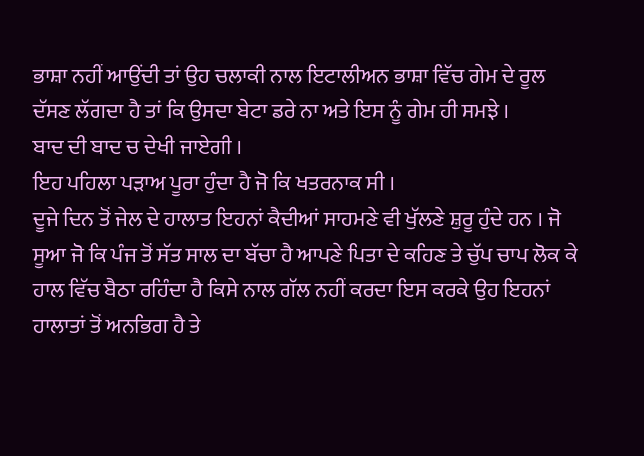ਭਾਸ਼ਾ ਨਹੀਂ ਆਉਂਦੀ ਤਾਂ ਉਹ ਚਲਾਕੀ ਨਾਲ ਇਟਾਲੀਅਨ ਭਾਸ਼ਾ ਵਿੱਚ ਗੇਮ ਦੇ ਰੂਲ ਦੱਸਣ ਲੱਗਦਾ ਹੈ ਤਾਂ ਕਿ ਉਸਦਾ ਬੇਟਾ ਡਰੇ ਨਾ ਅਤੇ ਇਸ ਨੂੰ ਗੇਮ ਹੀ ਸਮਝੇ ।
ਬਾਦ ਦੀ ਬਾਦ ਚ ਦੇਖੀ ਜਾਏਗੀ ।
ਇਹ ਪਹਿਲਾ ਪੜਾਅ ਪੂਰਾ ਹੁੰਦਾ ਹੈ ਜੋ ਕਿ ਖਤਰਨਾਕ ਸੀ ।
ਦੂਜੇ ਦਿਨ ਤੋਂ ਜੇਲ ਦੇ ਹਾਲਾਤ ਇਹਨਾਂ ਕੈਦੀਆਂ ਸਾਹਮਣੇ ਵੀ ਖੁੱਲਣੇ ਸ਼ੁਰੂ ਹੁੰਦੇ ਹਨ । ਜੋ ਸੂਆ ਜੋ ਕਿ ਪੰਜ ਤੋਂ ਸੱਤ ਸਾਲ ਦਾ ਬੱਚਾ ਹੈ ਆਪਣੇ ਪਿਤਾ ਦੇ ਕਹਿਣ ਤੇ ਚੁੱਪ ਚਾਪ ਲੋਕ ਕੇ ਹਾਲ ਵਿੱਚ ਬੈਠਾ ਰਹਿੰਦਾ ਹੈ ਕਿਸੇ ਨਾਲ ਗੱਲ ਨਹੀਂ ਕਰਦਾ ਇਸ ਕਰਕੇ ਉਹ ਇਹਨਾਂ ਹਾਲਾਤਾਂ ਤੋਂ ਅਨਭਿਗ ਹੈ ਤੇ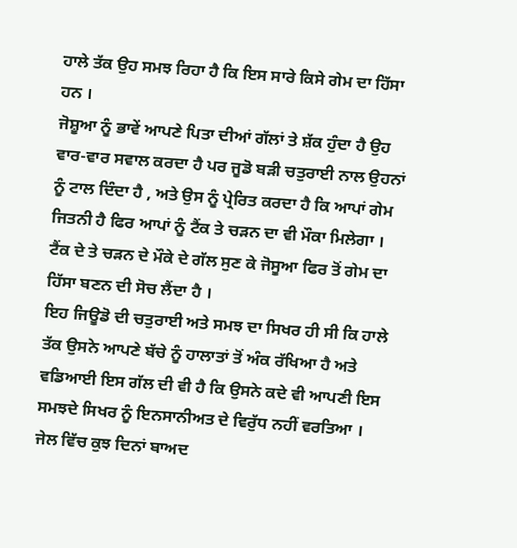ਹਾਲੇ ਤੱਕ ਉਹ ਸਮਝ ਰਿਹਾ ਹੈ ਕਿ ਇਸ ਸਾਰੇ ਕਿਸੇ ਗੇਮ ਦਾ ਹਿੱਸਾ ਹਨ ।
ਜੋਸ਼ੂਆ ਨੂੰ ਭਾਵੇਂ ਆਪਣੇ ਪਿਤਾ ਦੀਆਂ ਗੱਲਾਂ ਤੇ ਸ਼ੱਕ ਹੁੰਦਾ ਹੈ ਉਹ ਵਾਰ-ਵਾਰ ਸਵਾਲ ਕਰਦਾ ਹੈ ਪਰ ਜੂਡੋ ਬੜੀ ਚਤੁਰਾਈ ਨਾਲ ਉਹਨਾਂ ਨੂੰ ਟਾਲ ਦਿੰਦਾ ਹੈ , ਅਤੇ ਉਸ ਨੂੰ ਪ੍ਰੇਰਿਤ ਕਰਦਾ ਹੈ ਕਿ ਆਪਾਂ ਗੇਮ ਜਿਤਨੀ ਹੈ ਫਿਰ ਆਪਾਂ ਨੂੰ ਟੈਂਕ ਤੇ ਚੜਨ ਦਾ ਵੀ ਮੌਕਾ ਮਿਲੇਗਾ । ਟੈਂਕ ਦੇ ਤੇ ਚੜਨ ਦੇ ਮੌਕੇ ਦੇ ਗੱਲ ਸੁਣ ਕੇ ਜੋਸੂਆ ਫਿਰ ਤੋਂ ਗੇਮ ਦਾ ਹਿੱਸਾ ਬਣਨ ਦੀ ਸੋਚ ਲੈਂਦਾ ਹੈ ।
ਇਹ ਜਿਊਡੋ ਦੀ ਚਤੁਰਾਈ ਅਤੇ ਸਮਝ ਦਾ ਸਿਖਰ ਹੀ ਸੀ ਕਿ ਹਾਲੇ ਤੱਕ ਉਸਨੇ ਆਪਣੇ ਬੱਚੇ ਨੂੰ ਹਾਲਾਤਾਂ ਤੋਂ ਅੰਕ ਰੱਖਿਆ ਹੈ ਅਤੇ ਵਡਿਆਈ ਇਸ ਗੱਲ ਦੀ ਵੀ ਹੈ ਕਿ ਉਸਨੇ ਕਦੇ ਵੀ ਆਪਣੀ ਇਸ ਸਮਝਦੇ ਸਿਖਰ ਨੂੰ ਇਨਸਾਨੀਅਤ ਦੇ ਵਿਰੁੱਧ ਨਹੀਂ ਵਰਤਿਆ ।
ਜੇਲ ਵਿੱਚ ਕੁਝ ਦਿਨਾਂ ਬਾਅਦ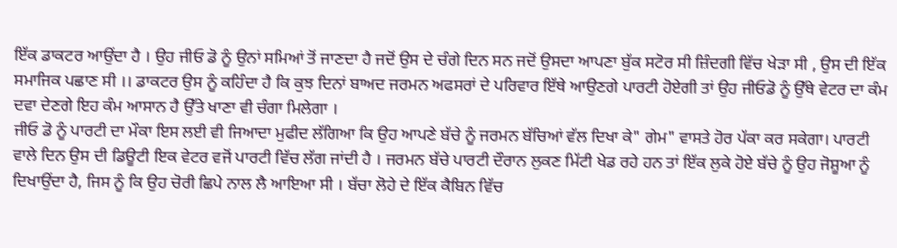ਇੱਕ ਡਾਕਟਰ ਆਉਂਦਾ ਹੈ । ਉਹ ਜੀਓ ਡੋ ਨੂੰ ਉਨਾਂ ਸਮਿਆਂ ਤੋਂ ਜਾਣਦਾ ਹੈ ਜਦੋਂ ਉਸ ਦੇ ਚੰਗੇ ਦਿਨ ਸਨ ਜਦੋਂ ਉਸਦਾ ਆਪਣਾ ਬੁੱਕ ਸਟੋਰ ਸੀ ਜ਼ਿੰਦਗੀ ਵਿੱਚ ਖੇੜਾ ਸੀ , ਉਸ ਦੀ ਇੱਕ ਸਮਾਜਿਕ ਪਛਾਣ ਸੀ ।। ਡਾਕਟਰ ਉਸ ਨੂੰ ਕਹਿੰਦਾ ਹੈ ਕਿ ਕੁਝ ਦਿਨਾਂ ਬਾਅਦ ਜਰਮਨ ਅਫਸਰਾਂ ਦੇ ਪਰਿਵਾਰ ਇੱਥੇ ਆਉਣਗੇ ਪਾਰਟੀ ਹੋਏਗੀ ਤਾਂ ਉਹ ਜੀਓਡੋ ਨੂੰ ਉੱਥੇ ਵੇਟਰ ਦਾ ਕੰਮ ਦਵਾ ਦੇਣਗੇ ਇਹ ਕੰਮ ਆਸਾਨ ਹੈ ਉੱਤੇ ਖਾਣਾ ਵੀ ਚੰਗਾ ਮਿਲੇਗਾ ।
ਜੀਓ ਡੋ ਨੂੰ ਪਾਰਟੀ ਦਾ ਮੌਕਾ ਇਸ ਲਈ ਵੀ ਜਿਆਦਾ ਮੁਫੀਦ ਲੱਗਿਆ ਕਿ ਉਹ ਆਪਣੇ ਬੱਚੇ ਨੂੰ ਜਰਮਨ ਬੱਚਿਆਂ ਵੱਲ ਦਿਖਾ ਕੇ" ਗੇਮ" ਵਾਸਤੇ ਹੋਰ ਪੱਕਾ ਕਰ ਸਕੇਗਾ। ਪਾਰਟੀ ਵਾਲੇ ਦਿਨ ਉਸ ਦੀ ਡਿਊਟੀ ਇਕ ਵੇਟਰ ਵਜੋਂ ਪਾਰਟੀ ਵਿੱਚ ਲੱਗ ਜਾਂਦੀ ਹੈ । ਜਰਮਨ ਬੱਚੇ ਪਾਰਟੀ ਦੌਰਾਨ ਲੁਕਣ ਮਿੱਟੀ ਖੇਡ ਰਹੇ ਹਨ ਤਾਂ ਇੱਕ ਲੁਕੇ ਹੋਏ ਬੱਚੇ ਨੂੰ ਉਹ ਜੋਸ਼ੂਆ ਨੂੰ ਦਿਖਾਉਂਦਾ ਹੈ, ਜਿਸ ਨੂੰ ਕਿ ਉਹ ਚੋਰੀ ਛਿਪੇ ਨਾਲ ਲੈ ਆਇਆ ਸੀ । ਬੱਚਾ ਲੋਹੇ ਦੇ ਇੱਕ ਕੈਬਿਨ ਵਿੱਚ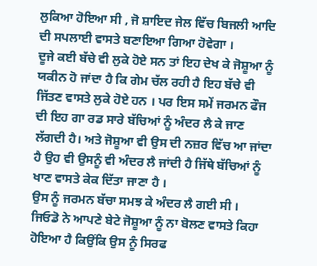ਲੁਕਿਆ ਹੋਇਆ ਸੀ , ਜੋ ਸ਼ਾਇਦ ਜੇਲ ਵਿੱਚ ਬਿਜਲੀ ਆਦਿ ਦੀ ਸਪਲਾਈ ਵਾਸਤੇ ਬਣਾਇਆ ਗਿਆ ਹੋਵੇਗਾ ।
ਦੂਜੇ ਕਈ ਬੱਚੇ ਵੀ ਲੁਕੇ ਹੋਏ ਸਨ ਤਾਂ ਇਹ ਦੇਖ ਕੇ ਜੋਸ਼ੂਆ ਨੂੰ ਯਕੀਨ ਹੋ ਜਾਂਦਾ ਹੈ ਕਿ ਗੇਮ ਚੱਲ ਰਹੀ ਹੈ ਇਹ ਬੱਚੇ ਵੀ ਜਿੱਤਣ ਵਾਸਤੇ ਲੁਕੇ ਹੋਏ ਹਨ । ਪਰ ਇਸ ਸਮੇਂ ਜਰਮਨ ਫੌਜ ਦੀ ਇਹ ਗਾ ਰਡ ਸਾਰੇ ਬੱਚਿਆਂ ਨੂੰ ਅੰਦਰ ਲੈ ਕੇ ਜਾਣ ਲੱਗਦੀ ਹੈ। ਅਤੇ ਜੋਸ਼ੂਆ ਵੀ ਉਸ ਦੀ ਨਜ਼ਰ ਵਿੱਚ ਆ ਜਾਂਦਾ ਹੈ ਉਹ ਵੀ ਉਸਨੂੰ ਵੀ ਅੰਦਰ ਲੈ ਜਾਂਦੀ ਹੈ ਜਿੱਥੇ ਬੱਚਿਆਂ ਨੂੰ ਖਾਣ ਵਾਸਤੇ ਕੇਕ ਦਿੱਤਾ ਜਾਣਾ ਹੈ ।
ਉਸ ਨੂੰ ਜਰਮਨ ਬੱਚਾ ਸਮਝ ਕੇ ਅੰਦਰ ਲੈ ਗਈ ਸੀ ।
ਜਿਓਡੋ ਨੇ ਆਪਣੇ ਬੇਟੇ ਜੋਸ਼ੂਆ ਨੂੰ ਨਾ ਬੋਲਣ ਵਾਸਤੇ ਕਿਹਾ ਹੋਇਆ ਹੈ ਕਿਉਂਕਿ ਉਸ ਨੂੰ ਸਿਰਫ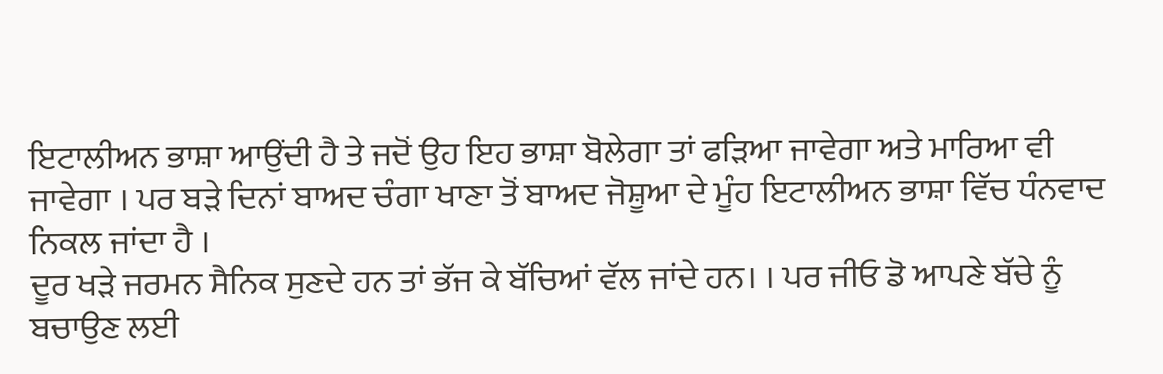ਇਟਾਲੀਅਨ ਭਾਸ਼ਾ ਆਉਂਦੀ ਹੈ ਤੇ ਜਦੋਂ ਉਹ ਇਹ ਭਾਸ਼ਾ ਬੋਲੇਗਾ ਤਾਂ ਫੜਿਆ ਜਾਵੇਗਾ ਅਤੇ ਮਾਰਿਆ ਵੀ ਜਾਵੇਗਾ । ਪਰ ਬੜੇ ਦਿਨਾਂ ਬਾਅਦ ਚੰਗਾ ਖਾਣਾ ਤੋਂ ਬਾਅਦ ਜੋਸ਼ੂਆ ਦੇ ਮੂੰਹ ਇਟਾਲੀਅਨ ਭਾਸ਼ਾ ਵਿੱਚ ਧੰਨਵਾਦ ਨਿਕਲ ਜਾਂਦਾ ਹੈ ।
ਦੂਰ ਖੜੇ ਜਰਮਨ ਸੈਨਿਕ ਸੁਣਦੇ ਹਨ ਤਾਂ ਭੱਜ ਕੇ ਬੱਚਿਆਂ ਵੱਲ ਜਾਂਦੇ ਹਨ। । ਪਰ ਜੀਓ ਡੋ ਆਪਣੇ ਬੱਚੇ ਨੂੰ ਬਚਾਉਣ ਲਈ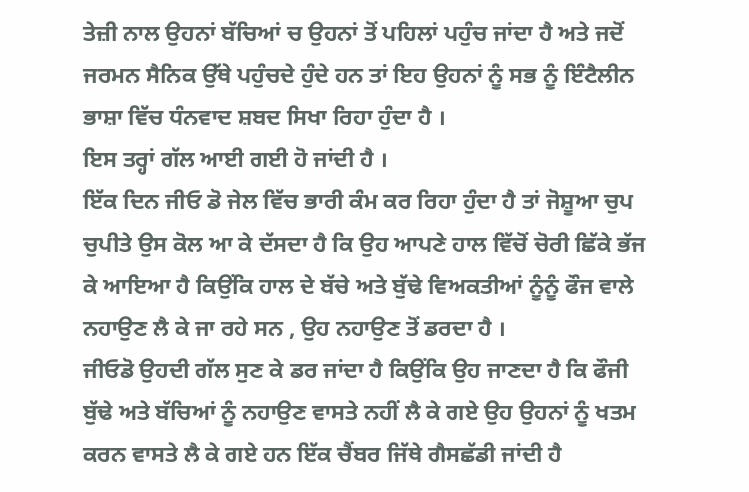ਤੇਜ਼ੀ ਨਾਲ ਉਹਨਾਂ ਬੱਚਿਆਂ ਚ ਉਹਨਾਂ ਤੋਂ ਪਹਿਲਾਂ ਪਹੁੰਚ ਜਾਂਦਾ ਹੈ ਅਤੇ ਜਦੋਂ ਜਰਮਨ ਸੈਨਿਕ ਉੱਥੇ ਪਹੁੰਚਦੇ ਹੁੰਦੇ ਹਨ ਤਾਂ ਇਹ ਉਹਨਾਂ ਨੂੰ ਸਭ ਨੂੰ ਇੰਟੈਲੀਨ ਭਾਸ਼ਾ ਵਿੱਚ ਧੰਨਵਾਦ ਸ਼ਬਦ ਸਿਖਾ ਰਿਹਾ ਹੁੰਦਾ ਹੈ ।
ਇਸ ਤਰ੍ਹਾਂ ਗੱਲ ਆਈ ਗਈ ਹੋ ਜਾਂਦੀ ਹੈ ।
ਇੱਕ ਦਿਨ ਜੀਓ ਡੋ ਜੇਲ ਵਿੱਚ ਭਾਰੀ ਕੰਮ ਕਰ ਰਿਹਾ ਹੁੰਦਾ ਹੈ ਤਾਂ ਜੋਸ਼ੂਆ ਚੁਪ ਚੁਪੀਤੇ ਉਸ ਕੋਲ ਆ ਕੇ ਦੱਸਦਾ ਹੈ ਕਿ ਉਹ ਆਪਣੇ ਹਾਲ ਵਿੱਚੋਂ ਚੋਰੀ ਛਿੱਕੇ ਭੱਜ ਕੇ ਆਇਆ ਹੈ ਕਿਉਂਕਿ ਹਾਲ ਦੇ ਬੱਚੇ ਅਤੇ ਬੁੱਢੇ ਵਿਅਕਤੀਆਂ ਨੂੰਨੂੰ ਫੌਜ ਵਾਲੇ ਨਹਾਉਣ ਲੈ ਕੇ ਜਾ ਰਹੇ ਸਨ , ਉਹ ਨਹਾਉਣ ਤੋਂ ਡਰਦਾ ਹੈ ।
ਜੀਓਡੋ ਉਹਦੀ ਗੱਲ ਸੁਣ ਕੇ ਡਰ ਜਾਂਦਾ ਹੈ ਕਿਉਂਕਿ ਉਹ ਜਾਣਦਾ ਹੈ ਕਿ ਫੌਜੀ ਬੁੱਢੇ ਅਤੇ ਬੱਚਿਆਂ ਨੂੰ ਨਹਾਉਣ ਵਾਸਤੇ ਨਹੀਂ ਲੈ ਕੇ ਗਏ ਉਹ ਉਹਨਾਂ ਨੂੰ ਖਤਮ ਕਰਨ ਵਾਸਤੇ ਲੈ ਕੇ ਗਏ ਹਨ ਇੱਕ ਚੈਂਬਰ ਜਿੱਥੇ ਗੈਸਛੱਡੀ ਜਾਂਦੀ ਹੈ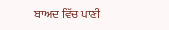ਬਾਅਦ ਵਿੱਚ ਪਾਣੀ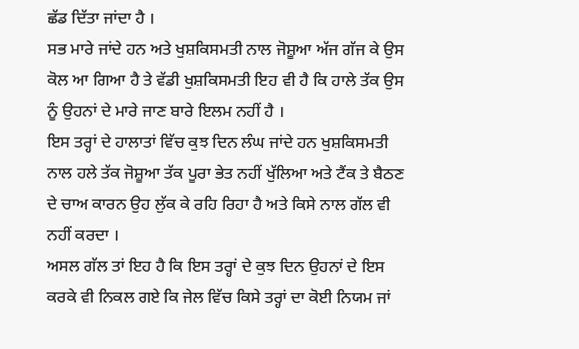ਛੱਡ ਦਿੱਤਾ ਜਾਂਦਾ ਹੈ ।
ਸਭ ਮਾਰੇ ਜਾਂਦੇ ਹਨ ਅਤੇ ਖੁਸ਼ਕਿਸਮਤੀ ਨਾਲ ਜੋਸ਼ੂਆ ਅੱਜ ਗੱਜ ਕੇ ਉਸ ਕੋਲ ਆ ਗਿਆ ਹੈ ਤੇ ਵੱਡੀ ਖੁਸ਼ਕਿਸਮਤੀ ਇਹ ਵੀ ਹੈ ਕਿ ਹਾਲੇ ਤੱਕ ਉਸ ਨੂੰ ਉਹਨਾਂ ਦੇ ਮਾਰੇ ਜਾਣ ਬਾਰੇ ਇਲਮ ਨਹੀਂ ਹੈ ।
ਇਸ ਤਰ੍ਹਾਂ ਦੇ ਹਾਲਾਤਾਂ ਵਿੱਚ ਕੁਝ ਦਿਨ ਲੰਘ ਜਾਂਦੇ ਹਨ ਖੁਸ਼ਕਿਸਮਤੀ ਨਾਲ ਹਲੇ ਤੱਕ ਜੋਸ਼ੂਆ ਤੱਕ ਪੂਰਾ ਭੇਤ ਨਹੀਂ ਖੁੱਲਿਆ ਅਤੇ ਟੈਂਕ ਤੇ ਬੈਠਣ ਦੇ ਚਾਅ ਕਾਰਨ ਉਹ ਲੁੱਕ ਕੇ ਰਹਿ ਰਿਹਾ ਹੈ ਅਤੇ ਕਿਸੇ ਨਾਲ ਗੱਲ ਵੀ ਨਹੀਂ ਕਰਦਾ ।
ਅਸਲ ਗੱਲ ਤਾਂ ਇਹ ਹੈ ਕਿ ਇਸ ਤਰ੍ਹਾਂ ਦੇ ਕੁਝ ਦਿਨ ਉਹਨਾਂ ਦੇ ਇਸ ਕਰਕੇ ਵੀ ਨਿਕਲ ਗਏ ਕਿ ਜੇਲ ਵਿੱਚ ਕਿਸੇ ਤਰ੍ਹਾਂ ਦਾ ਕੋਈ ਨਿਯਮ ਜਾਂ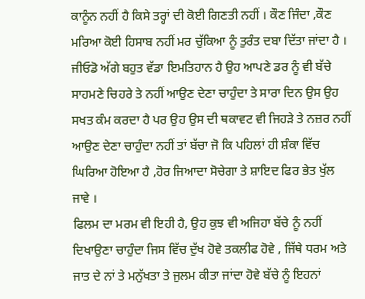ਕਾਨੂੰਨ ਨਹੀਂ ਹੈ ਕਿਸੇ ਤਰ੍ਹਾਂ ਦੀ ਕੋਈ ਗਿਣਤੀ ਨਹੀਂ । ਕੌਣ ਜਿੰਦਾ ,ਕੌਣ ਮਰਿਆ ਕੋਈ ਹਿਸਾਬ ਨਹੀਂ ਮਰ ਚੁੱਕਿਆ ਨੂੰ ਤੁਰੰਤ ਦਬਾ ਦਿੱਤਾ ਜਾਂਦਾ ਹੈ ।
ਜੀਓਡੋ ਅੱਗੇ ਬਹੁਤ ਵੱਡਾ ਇਮਤਿਹਾਨ ਹੈ ਉਹ ਆਪਣੇ ਡਰ ਨੂੰ ਵੀ ਬੱਚੇ ਸਾਹਮਣੇ ਚਿਹਰੇ ਤੇ ਨਹੀਂ ਆਉਣ ਦੇਣਾ ਚਾਹੁੰਦਾ ਤੇ ਸਾਰਾ ਦਿਨ ਉਸ ਉਹ ਸਖਤ ਕੰਮ ਕਰਦਾ ਹੈ ਪਰ ਉਹ ਉਸ ਦੀ ਥਕਾਵਟ ਵੀ ਜਿਹੜੇ ਤੇ ਨਜ਼ਰ ਨਹੀਂ ਆਉਣ ਦੇਣਾ ਚਾਹੁੰਦਾ ਨਹੀਂ ਤਾਂ ਬੱਚਾ ਜੋ ਕਿ ਪਹਿਲਾਂ ਹੀ ਸ਼ੰਕਾ ਵਿੱਚ ਘਿਰਿਆ ਹੋਇਆ ਹੈ ,ਹੋਰ ਜਿਆਦਾ ਸੋਚੇਗਾ ਤੇ ਸ਼ਾਇਦ ਫਿਰ ਭੇਤ ਖੁੱਲ ਜਾਵੇ ।
ਫਿਲਮ ਦਾ ਮਰਮ ਵੀ ਇਹੀ ਹੈ, ਉਹ ਕੁਝ ਵੀ ਅਜਿਹਾ ਬੱਚੇ ਨੂੰ ਨਹੀਂ ਦਿਖਾਉਣਾ ਚਾਹੁੰਦਾ ਜਿਸ ਵਿੱਚ ਦੁੱਖ ਹੋਵੇ ਤਕਲੀਫ ਹੋਵੇ , ਜਿੱਥੇ ਧਰਮ ਅਤੇ ਜਾਤ ਦੇ ਨਾਂ ਤੇ ਮਨੁੱਖਤਾ ਤੇ ਜੁਲਮ ਕੀਤਾ ਜਾਂਦਾ ਹੋਵੇ ਬੱਚੇ ਨੂੰ ਇਹਨਾਂ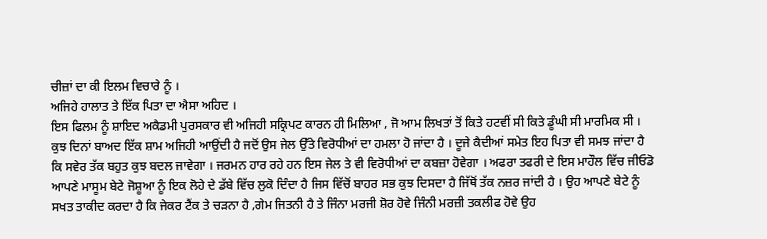ਚੀਜ਼ਾਂ ਦਾ ਕੀ ਇਲਮ ਵਿਚਾਰੇ ਨੂੰ ।
ਅਜਿਹੇ ਹਾਲਾਤ ਤੇ ਇੱਕ ਪਿਤਾ ਦਾ ਐਸਾ ਅਹਿਦ ।
ਇਸ ਫਿਲਮ ਨੂੰ ਸ਼ਾਇਦ ਅਕੈਡਮੀ ਪੁਰਸਕਾਰ ਵੀ ਅਜਿਹੀ ਸਕ੍ਰਿਪਟ ਕਾਰਨ ਹੀ ਮਿਲਿਆ , ਜੋ ਆਮ ਲਿਖਤਾਂ ਤੋਂ ਕਿਤੇ ਹਟਵੀਂ ਸੀ ਕਿਤੇ ਡੂੰਘੀ ਸੀ ਮਾਰਮਿਕ ਸੀ ।
ਕੁਝ ਦਿਨਾਂ ਬਾਅਦ ਇੱਕ ਸ਼ਾਮ ਅਜਿਹੀ ਆਉਂਦੀ ਹੈ ਜਦੋਂ ਉਸ ਜੇਲ ਉੱਤੇ ਵਿਰੋਧੀਆਂ ਦਾ ਹਮਲਾ ਹੋ ਜਾਂਦਾ ਹੈ । ਦੂਜੇ ਕੈਦੀਆਂ ਸਮੇਤ ਇਹ ਪਿਤਾ ਵੀ ਸਮਝ ਜਾਂਦਾ ਹੈ ਕਿ ਸਵੇਰ ਤੱਕ ਬਹੁਤ ਕੁਝ ਬਦਲ ਜਾਵੇਗਾ । ਜਰਮਨ ਹਾਰ ਰਹੇ ਹਨ ਇਸ ਜੇਲ ਤੇ ਵੀ ਵਿਰੋਧੀਆਂ ਦਾ ਕਬਜ਼ਾ ਹੋਵੇਗਾ । ਅਫਰਾ ਤਫਰੀ ਦੇ ਇਸ ਮਾਹੌਲ ਵਿੱਚ ਜੀਓਡੋ ਆਪਣੇ ਮਾਸੂਮ ਬੇਟੇ ਜੋਸ਼ੂਆ ਨੂੰ ਇਕ ਲੋਹੇ ਦੇ ਡੱਬੇ ਵਿੱਚ ਲੁਕੋ ਦਿੰਦਾ ਹੈ ਜਿਸ ਵਿੱਚੋਂ ਬਾਹਰ ਸਭ ਕੁਝ ਦਿਸਦਾ ਹੈ ਜਿੱਥੋਂ ਤੱਕ ਨਜ਼ਰ ਜਾਂਦੀ ਹੈ । ਉਹ ਆਪਣੇ ਬੇਟੇ ਨੂੰ ਸਖਤ ਤਾਕੀਦ ਕਰਦਾ ਹੈ ਕਿ ਜੇਕਰ ਟੈਂਕ ਤੇ ਚੜਨਾ ਹੈ ,ਗੇਮ ਜਿਤਨੀ ਹੈ ਤੇ ਜਿੰਨਾ ਮਰਜੀ ਸ਼ੋਰ ਹੋਵੇ ਜਿੰਨੀ ਮਰਜ਼ੀ ਤਕਲੀਫ ਹੋਵੇ ਉਹ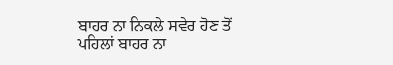ਬਾਹਰ ਨਾ ਨਿਕਲੇ ਸਵੇਰ ਹੋਣ ਤੋਂ ਪਹਿਲਾਂ ਬਾਹਰ ਨਾ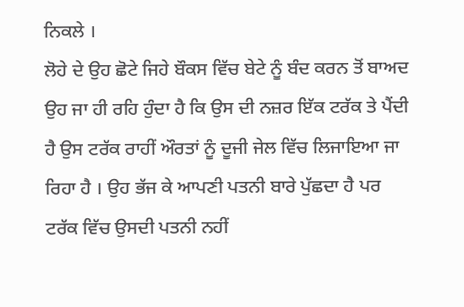ਨਿਕਲੇ ।
ਲੋਹੇ ਦੇ ਉਹ ਛੋਟੇ ਜਿਹੇ ਬੌਕਸ ਵਿੱਚ ਬੇਟੇ ਨੂੰ ਬੰਦ ਕਰਨ ਤੋਂ ਬਾਅਦ ਉਹ ਜਾ ਹੀ ਰਹਿ ਹੁੰਦਾ ਹੈ ਕਿ ਉਸ ਦੀ ਨਜ਼ਰ ਇੱਕ ਟਰੱਕ ਤੇ ਪੈਂਦੀ ਹੈ ਉਸ ਟਰੱਕ ਰਾਹੀਂ ਔਰਤਾਂ ਨੂੰ ਦੂਜੀ ਜੇਲ ਵਿੱਚ ਲਿਜਾਇਆ ਜਾ ਰਿਹਾ ਹੈ । ਉਹ ਭੱਜ ਕੇ ਆਪਣੀ ਪਤਨੀ ਬਾਰੇ ਪੁੱਛਦਾ ਹੈ ਪਰ ਟਰੱਕ ਵਿੱਚ ਉਸਦੀ ਪਤਨੀ ਨਹੀਂ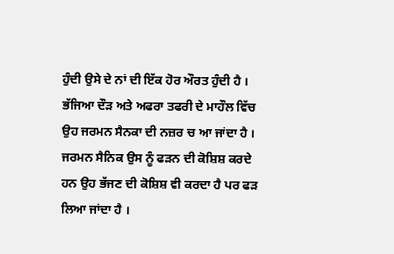ਹੁੰਦੀ ਉਸੇ ਦੇ ਨਾਂ ਦੀ ਇੱਕ ਹੋਰ ਔਰਤ ਹੁੰਦੀ ਹੈ ।
ਭੱਜਿਆ ਦੌੜ ਅਤੇ ਅਫਰਾ ਤਫਰੀ ਦੇ ਮਾਹੌਲ ਵਿੱਚ ਉਹ ਜਰਮਨ ਸੈਨਕਾ ਦੀ ਨਜ਼ਰ ਚ ਆ ਜਾਂਦਾ ਹੈ । ਜਰਮਨ ਸੈਨਿਕ ਉਸ ਨੂੰ ਫੜਨ ਦੀ ਕੋਸ਼ਿਸ਼ ਕਰਦੇ ਹਨ ਉਹ ਭੱਜਣ ਦੀ ਕੋਸ਼ਿਸ਼ ਵੀ ਕਰਦਾ ਹੈ ਪਰ ਫੜ ਲਿਆ ਜਾਂਦਾ ਹੈ ।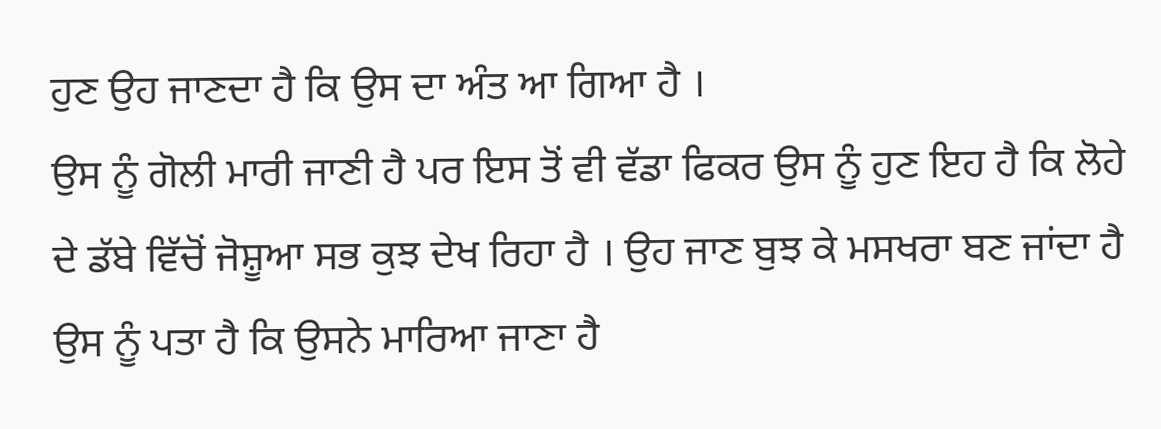ਹੁਣ ਉਹ ਜਾਣਦਾ ਹੈ ਕਿ ਉਸ ਦਾ ਅੰਤ ਆ ਗਿਆ ਹੈ ।
ਉਸ ਨੂੰ ਗੋਲੀ ਮਾਰੀ ਜਾਣੀ ਹੈ ਪਰ ਇਸ ਤੋਂ ਵੀ ਵੱਡਾ ਫਿਕਰ ਉਸ ਨੂੰ ਹੁਣ ਇਹ ਹੈ ਕਿ ਲੋਹੇ ਦੇ ਡੱਬੇ ਵਿੱਚੋਂ ਜੋਸ਼ੂਆ ਸਭ ਕੁਝ ਦੇਖ ਰਿਹਾ ਹੈ । ਉਹ ਜਾਣ ਬੁਝ ਕੇ ਮਸਖਰਾ ਬਣ ਜਾਂਦਾ ਹੈ ਉਸ ਨੂੰ ਪਤਾ ਹੈ ਕਿ ਉਸਨੇ ਮਾਰਿਆ ਜਾਣਾ ਹੈ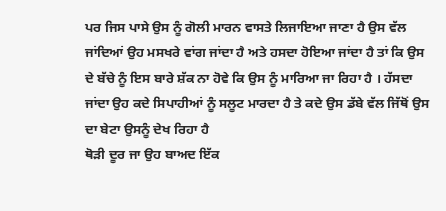ਪਰ ਜਿਸ ਪਾਸੇ ਉਸ ਨੂੰ ਗੋਲੀ ਮਾਰਨ ਵਾਸਤੇ ਲਿਜਾਇਆ ਜਾਣਾ ਹੈ ਉਸ ਵੱਲ ਜਾਂਦਿਆਂ ਉਹ ਮਸਖਰੇ ਵਾਂਗ ਜਾਂਦਾ ਹੈ ਅਤੇ ਹਸਦਾ ਹੋਇਆ ਜਾਂਦਾ ਹੈ ਤਾਂ ਕਿ ਉਸ ਦੇ ਬੱਚੇ ਨੂੰ ਇਸ ਬਾਰੇ ਸ਼ੱਕ ਨਾ ਹੋਵੇ ਕਿ ਉਸ ਨੂੰ ਮਾਰਿਆ ਜਾ ਰਿਹਾ ਹੈ । ਹੱਸਦਾ ਜਾਂਦਾ ਉਹ ਕਦੇ ਸਿਪਾਹੀਆਂ ਨੂੰ ਸਲੂਟ ਮਾਰਦਾ ਹੈ ਤੇ ਕਦੇ ਉਸ ਡੱਬੇ ਵੱਲ ਜਿੱਥੋਂ ਉਸ ਦਾ ਬੇਟਾ ਉਸਨੂੰ ਦੇਖ ਰਿਹਾ ਹੈ
ਥੋੜੀ ਦੂਰ ਜਾ ਉਹ ਬਾਅਦ ਇੱਕ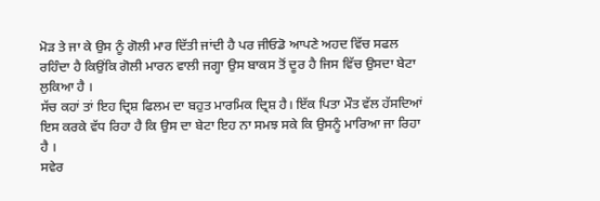ਮੋੜ ਤੇ ਜਾ ਕੇ ਉਸ ਨੂੰ ਗੋਲੀ ਮਾਰ ਦਿੱਤੀ ਜਾਂਦੀ ਹੈ ਪਰ ਜੀਓਡੋ ਆਪਣੇ ਅਹਦ ਵਿੱਚ ਸਫਲ ਰਹਿੰਦਾ ਹੈ ਕਿਉਂਕਿ ਗੋਲੀ ਮਾਰਨ ਵਾਲੀ ਜਗ੍ਹਾ ਉਸ ਬਾਕਸ ਤੋਂ ਦੂਰ ਹੈ ਜਿਸ ਵਿੱਚ ਉਸਦਾ ਬੇਟਾ ਲੁਕਿਆ ਹੈ ।
ਸੱਚ ਕਹਾਂ ਤਾਂ ਇਹ ਦ੍ਰਿਸ਼ ਫਿਲਮ ਦਾ ਬਹੁਤ ਮਾਰਮਿਕ ਦ੍ਰਿਸ਼ ਹੈ। ਇੱਕ ਪਿਤਾ ਮੌਤ ਵੱਲ ਹੱਸਦਿਆਂ ਇਸ ਕਰਕੇ ਵੱਧ ਰਿਹਾ ਹੈ ਕਿ ਉਸ ਦਾ ਬੇਟਾ ਇਹ ਨਾ ਸਮਝ ਸਕੇ ਕਿ ਉਸਨੂੰ ਮਾਰਿਆ ਜਾ ਰਿਹਾ ਹੈ ।
ਸਵੇਰ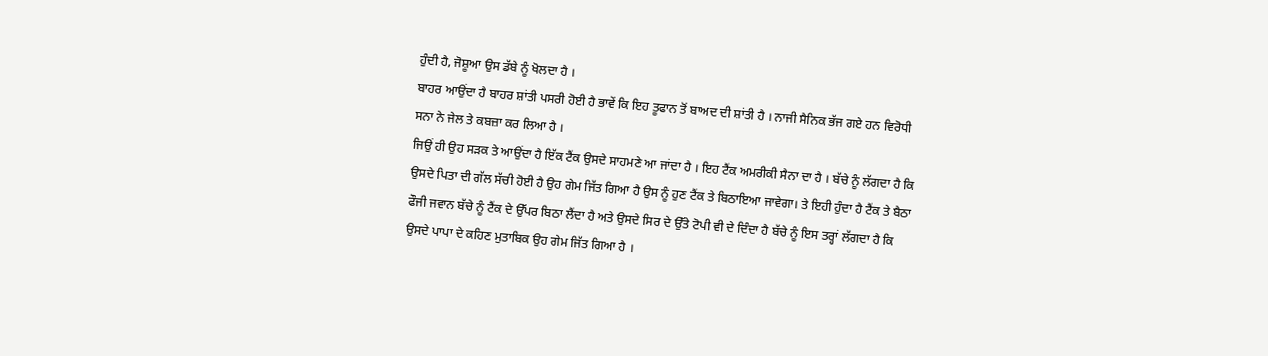ਹੁੰਦੀ ਹੈ, ਜੋਸ਼ੂਆ ਉਸ ਡੱਬੇ ਨੂੰ ਖੋਲਦਾ ਹੈ ।
ਬਾਹਰ ਆਉਂਦਾ ਹੈ ਬਾਹਰ ਸ਼ਾਂਤੀ ਪਸਰੀ ਹੋਈ ਹੈ ਭਾਵੇਂ ਕਿ ਇਹ ਤੂਫਾਨ ਤੋਂ ਬਾਅਦ ਦੀ ਸ਼ਾਂਤੀ ਹੈ । ਨਾਜੀ ਸੈਨਿਕ ਭੱਜ ਗਏ ਹਨ ਵਿਰੋਧੀ ਸਨਾ ਨੇ ਜੇਲ ਤੇ ਕਬਜ਼ਾ ਕਰ ਲਿਆ ਹੈ ।
ਜਿਉਂ ਹੀ ਉਹ ਸੜਕ ਤੇ ਆਉਂਦਾ ਹੈ ਇੱਕ ਟੈਂਕ ਉਸਦੇ ਸਾਹਮਣੇ ਆ ਜਾਂਦਾ ਹੈ । ਇਹ ਟੈਂਕ ਅਮਰੀਕੀ ਸੈਨਾ ਦਾ ਹੈ । ਬੱਚੇ ਨੂੰ ਲੱਗਦਾ ਹੈ ਕਿ ਉਸਦੇ ਪਿਤਾ ਦੀ ਗੱਲ ਸੱਚੀ ਹੋਈ ਹੈ ਉਹ ਗੇਮ ਜਿੱਤ ਗਿਆ ਹੈ ਉਸ ਨੂੰ ਹੁਣ ਟੈਂਕ ਤੇ ਬਿਠਾਇਆ ਜਾਵੇਗਾ। ਤੇ ਇਹੀ ਹੁੰਦਾ ਹੈ ਟੈਂਕ ਤੇ ਬੈਠਾ ਫੌਜੀ ਜਵਾਨ ਬੱਚੇ ਨੂੰ ਟੈਂਕ ਦੇ ਉੱਪਰ ਬਿਠਾ ਲੈਂਦਾ ਹੈ ਅਤੇ ਉਸਦੇ ਸਿਰ ਦੇ ਉੱਤੇ ਟੋਪੀ ਵੀ ਦੇ ਦਿੰਦਾ ਹੈ ਬੱਚੇ ਨੂੰ ਇਸ ਤਰ੍ਹਾਂ ਲੱਗਦਾ ਹੈ ਕਿ ਉਸਦੇ ਪਾਪਾ ਦੇ ਕਹਿਣ ਮੁਤਾਬਿਕ ਉਹ ਗੇਮ ਜਿੱਤ ਗਿਆ ਹੈ ।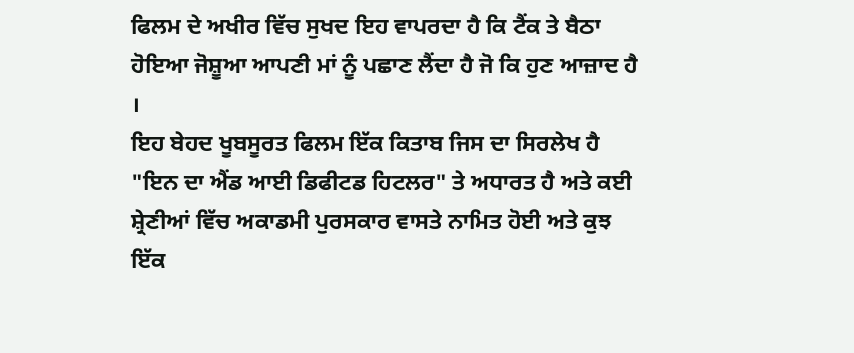ਫਿਲਮ ਦੇ ਅਖੀਰ ਵਿੱਚ ਸੁਖਦ ਇਹ ਵਾਪਰਦਾ ਹੈ ਕਿ ਟੈਂਕ ਤੇ ਬੈਠਾ ਹੋਇਆ ਜੋਸ਼ੂਆ ਆਪਣੀ ਮਾਂ ਨੂੰ ਪਛਾਣ ਲੈਂਦਾ ਹੈ ਜੋ ਕਿ ਹੁਣ ਆਜ਼ਾਦ ਹੈ ।
ਇਹ ਬੇਹਦ ਖੂਬਸੂਰਤ ਫਿਲਮ ਇੱਕ ਕਿਤਾਬ ਜਿਸ ਦਾ ਸਿਰਲੇਖ ਹੈ "ਇਨ ਦਾ ਐਂਡ ਆਈ ਡਿਫੀਟਡ ਹਿਟਲਰ" ਤੇ ਅਧਾਰਤ ਹੈ ਅਤੇ ਕਈ ਸ਼੍ਰੇਣੀਆਂ ਵਿੱਚ ਅਕਾਡਮੀ ਪੁਰਸਕਾਰ ਵਾਸਤੇ ਨਾਮਿਤ ਹੋਈ ਅਤੇ ਕੁਝ ਇੱਕ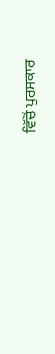ਵਿੱਚੋਂ ਪੁਰਸਕਾਰ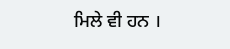ਮਿਲੇ ਵੀ ਹਨ ।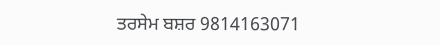ਤਰਸੇਮ ਬਸ਼ਰ 9814163071